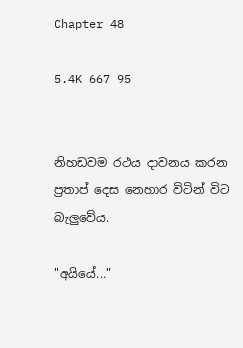Chapter 48

5.4K 667 95


නිහඩවම රථය දාවනය කරන ප්‍රතාප් දෙස නෙහාර විටින් විට බැලුවේය.

"අයියේ..."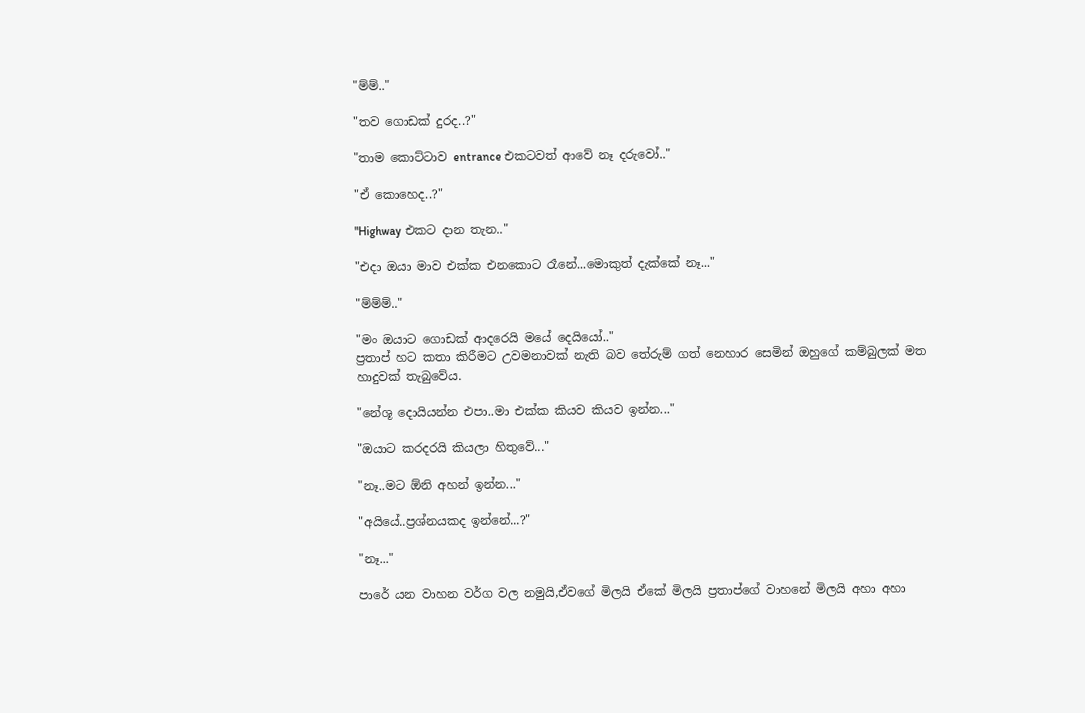"ම්ම්.."

"තව ගොඩක් දුරද..?"

"තාම කොට්ටාව entrance එකටවත් ආවේ නෑ දරුවෝ.."

"ඒ කොහෙද..?"

"Highway එකට දාන තැන.."

"එදා ඔයා මාව එක්ක එනකොට රෑනේ...මොකුත් දැක්කේ නෑ..."

"ම්ම්ම්.."

"මං ඔයාට ගොඩක් ආදරෙයි මයේ දෙයියෝ.."
ප්‍රතාප් හට කතා කිරීමට උවමනාවක් නැති බව තේරුම් ගත් නෙහාර සෙමින් ඔහුගේ කම්බුලක් මත හාදුවක් තැබුවේය.

"නේශූ දොයියන්න එපා..මා එක්ක කියව කියව ඉන්න..."

"ඔයාට කරදරයි කියලා හිතුවේ..."

"නෑ..මට ඕනි අහන් ඉන්න..."

"අයියේ..ප්‍රශ්නයකද ඉන්නේ...?"

"නෑ..."

පාරේ යන වාහන වර්ග වල නමුයි,ඒවගේ මිලයි ඒකේ මිලයි ප්‍රතාප්ගේ වාහනේ මිලයි අහා අහා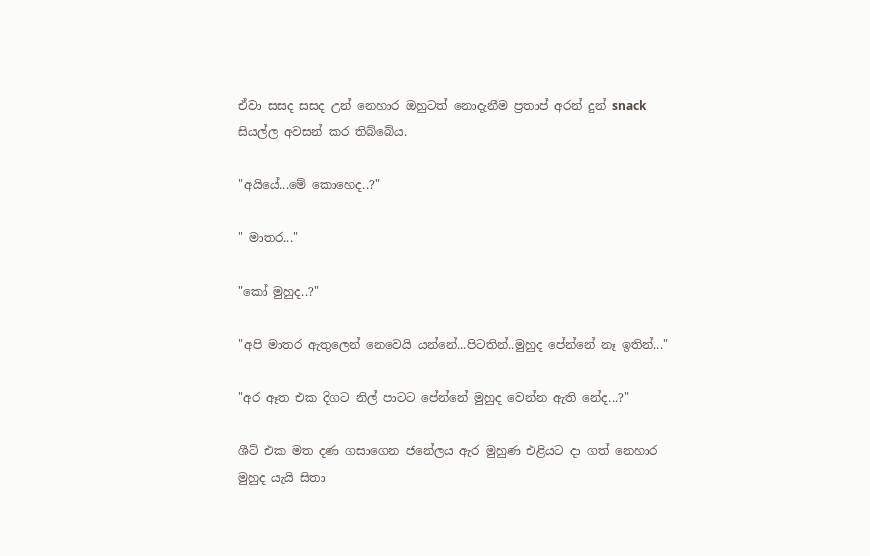ඒවා සසද සසද උන් නෙහාර ඔහුටත් නොදැනීම ප්‍රතාප් අරන් දුන් snack සියල්ල අවසන් කර තිබ්බේය.

"අයියේ...මේ කොහෙද..?"

" මාතර..."

"කෝ මුහුද..?"

"අපි මාතර ඇතුලෙන් නෙවෙයි යන්නේ...පිටතින්..මුහුද පේන්නේ නෑ ඉතින්..."

"අර ඈත එක දිගට නිල් පාටට පේන්නේ මුහුද වෙන්න ඇති නේද...?"

ශීට් එක මත දණ ගසාගෙන ජනේලය ඇර මුහුණ එළියට දා ගත් නෙහාර මුහුද යැයි සිතා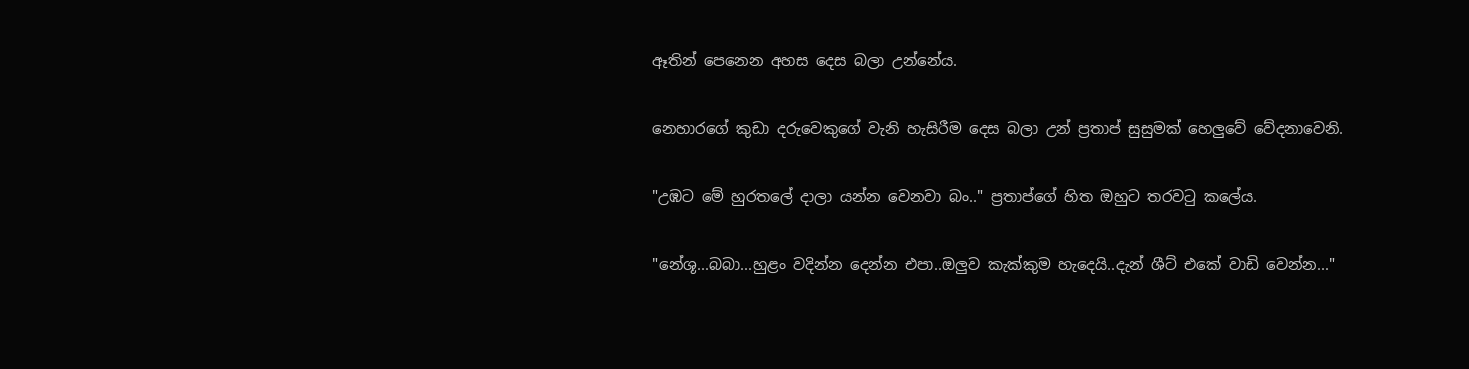ඈතින් පෙනෙන අහස දෙස බලා උන්නේය.

නෙහාරගේ කුඩා දරුවෙකුගේ වැනි හැසිරීම දෙස බලා උන් ප්‍රතාප් සුසුමක් හෙලුවේ වේදනාවෙනි.

"උඹට මේ හුරතලේ දාලා යන්න වෙනවා බං.." ප්‍රතාප්ගේ හිත ඔහුට තරවටු කලේය.

"නේශූ...බබා...හුළං වදින්න දෙන්න එපා..ඔලුව කැක්කුම හැදෙයි..දැන් ශීට් එකේ වාඩි වෙන්න..."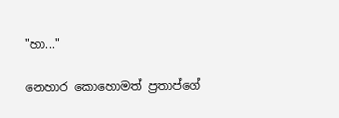"හා..."

නෙහාර කොහොමත් ප්‍රතාප්ගේ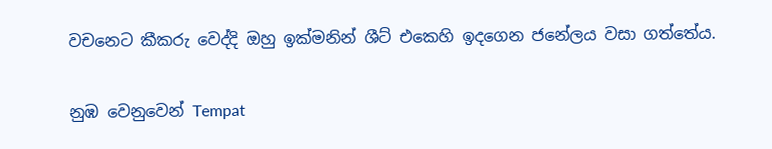වචනෙට කීකරු වෙද්දි ඔහු ඉක්මනින් ශීට් එකෙහි ඉදගෙන ජනේලය වසා ගත්තේය.

නුඹ වෙනුවෙන් Tempat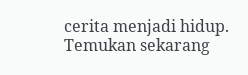cerita menjadi hidup. Temukan sekarang